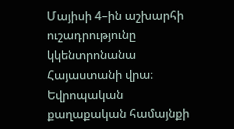Մայիսի 4–ին աշխարհի ուշադրությունը կկենտրոնանա Հայաստանի վրա։
Եվրոպական քաղաքական համայնքի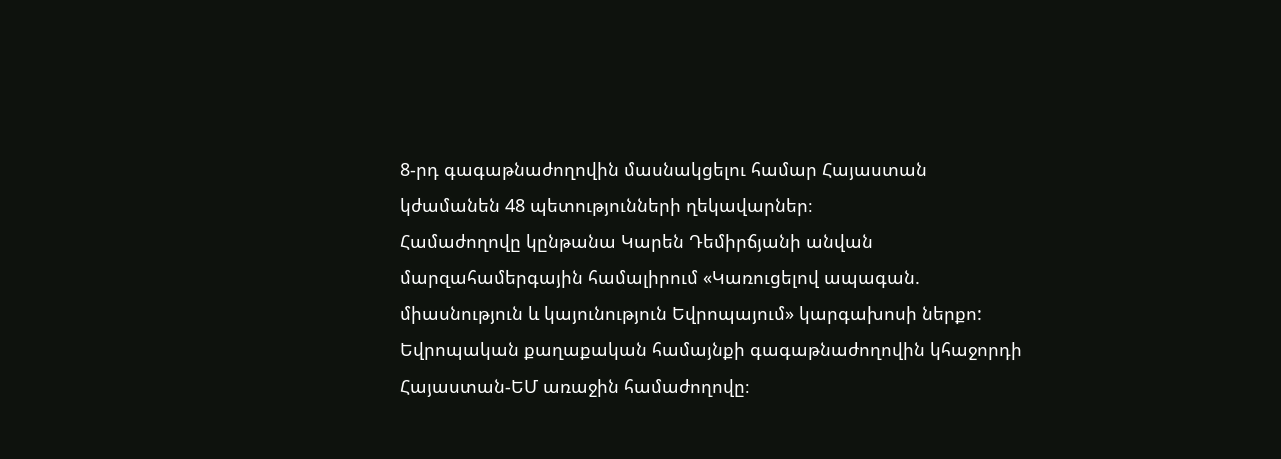8-րդ գագաթնաժողովին մասնակցելու համար Հայաստան կժամանեն 48 պետությունների ղեկավարներ։
Համաժողովը կընթանա Կարեն Դեմիրճյանի անվան մարզահամերգային համալիրում «Կառուցելով ապագան. միասնություն և կայունություն Եվրոպայում» կարգախոսի ներքո:
Եվրոպական քաղաքական համայնքի գագաթնաժողովին կհաջորդի Հայաստան-ԵՄ առաջին համաժողովը։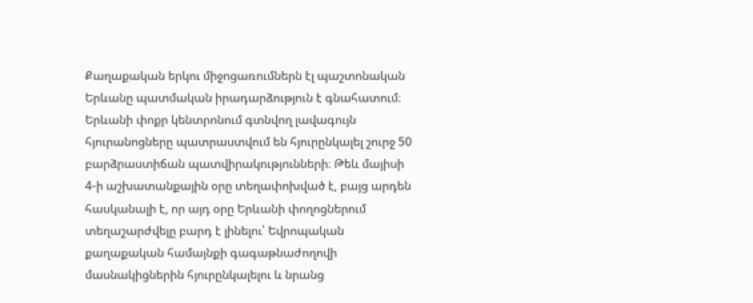Քաղաքական երկու միջոցառումներն էլ պաշտոնական Երևանը պատմական իրադարձություն է գնահատում։
Երևանի փոքր կենտրոնում գտնվող լավագույն հյուրանոցները պատրաստվում են հյուրընկալել շուրջ 50 բարձրաստիճան պատվիրակությունների։ Թեև մայիսի 4-ի աշխատանքային օրը տեղափոխված է, բայց արդեն հասկանալի է, որ այդ օրը Երևանի փողոցներում տեղաշարժվելը բարդ է լինելու՝ Եվրոպական քաղաքական համայնքի գագաթնաժողովի մասնակիցներին հյուրընկալելու և նրանց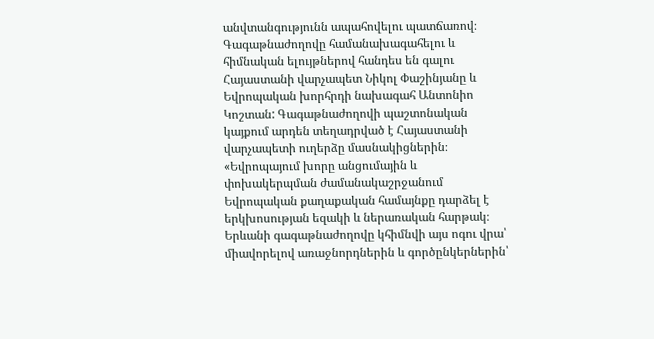անվտանգությունն ապահովելու պատճառով։
Գագաթնաժողովը համանախագահելու և հիմնական ելույթներով հանդես են գալու Հայաստանի վարչապետ Նիկոլ Փաշինյանը և Եվրոպական խորհրդի նախագահ Անտոնիո Կոշտան: Գագաթնաժողովի պաշտոնական կայքում արդեն տեղադրված է Հայաստանի վարչապետի ուղերձը մասնակիցներին։
«Եվրոպայում խորը անցումային և փոխակերպման ժամանակաշրջանում Եվրոպական քաղաքական համայնքը դարձել է երկխոսության եզակի և ներառական հարթակ։ Երևանի գագաթնաժողովը կհիմնվի այս ոգու վրա՝ միավորելով առաջնորդներին և գործընկերներին՝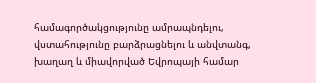համագործակցությունը ամրապնդելու, վստահությունը բարձրացնելու և անվտանգ, խաղաղ և միավորված Եվրոպայի համար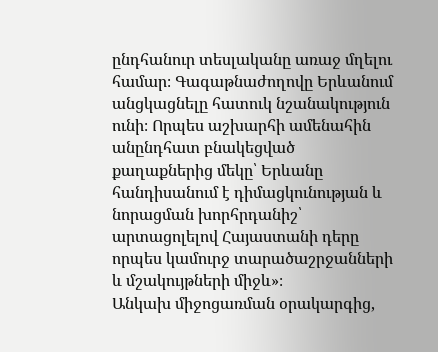ընդհանուր տեսլականը առաջ մղելու համար։ Գագաթնաժողովը Երևանում անցկացնելը հատուկ նշանակություն ունի։ Որպես աշխարհի ամենահին անընդհատ բնակեցված քաղաքներից մեկը՝ Երևանը հանդիսանում է դիմացկունության և նորացման խորհրդանիշ՝ արտացոլելով Հայաստանի դերը որպես կամուրջ տարածաշրջանների և մշակույթների միջև»։
Անկախ միջոցառման օրակարգից,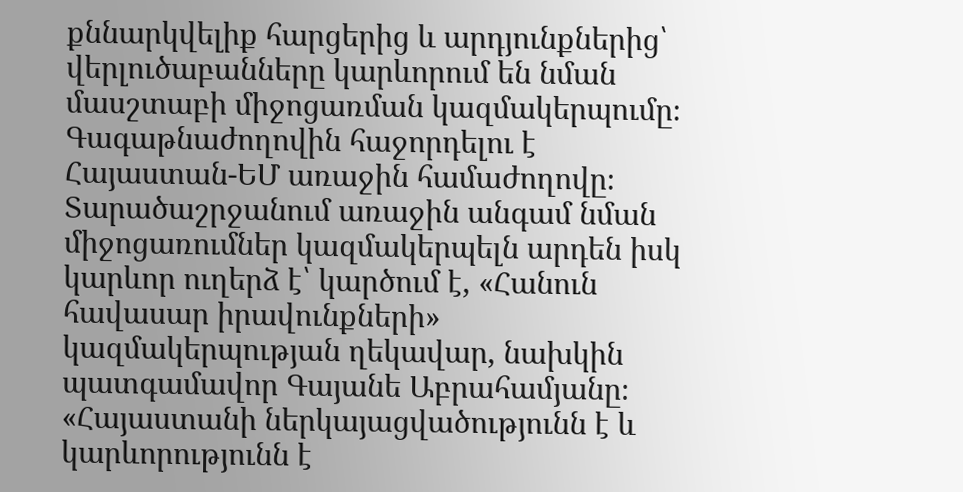քննարկվելիք հարցերից և արդյունքներից՝ վերլուծաբանները կարևորում են նման մասշտաբի միջոցառման կազմակերպումը։ Գագաթնաժողովին հաջորդելու է Հայաստան-ԵՄ առաջին համաժողովը։ Տարածաշրջանում առաջին անգամ նման միջոցառումներ կազմակերպելն արդեն իսկ կարևոր ուղերձ է՝ կարծում է, «Հանուն հավասար իրավունքների» կազմակերպության ղեկավար, նախկին պատգամավոր Գայանե Աբրահամյանը։
«Հայաստանի ներկայացվածությունն է և կարևորությունն է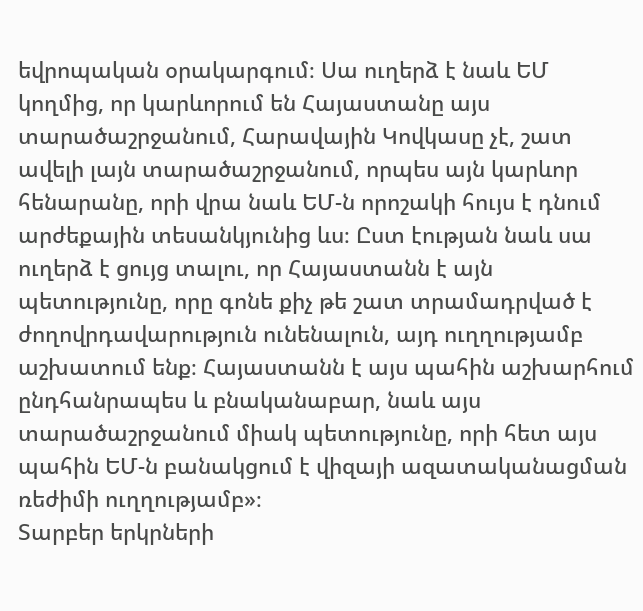եվրոպական օրակարգում։ Սա ուղերձ է նաև ԵՄ կողմից, որ կարևորում են Հայաստանը այս տարածաշրջանում, Հարավային Կովկասը չէ, շատ ավելի լայն տարածաշրջանում, որպես այն կարևոր հենարանը, որի վրա նաև ԵՄ-ն որոշակի հույս է դնում արժեքային տեսանկյունից ևս։ Ըստ էության նաև սա ուղերձ է ցույց տալու, որ Հայաստանն է այն պետությունը, որը գոնե քիչ թե շատ տրամադրված է ժողովրդավարություն ունենալուն, այդ ուղղությամբ աշխատում ենք։ Հայաստանն է այս պահին աշխարհում ընդհանրապես և բնականաբար, նաև այս տարածաշրջանում միակ պետությունը, որի հետ այս պահին ԵՄ-ն բանակցում է վիզայի ազատականացման ռեժիմի ուղղությամբ»։
Տարբեր երկրների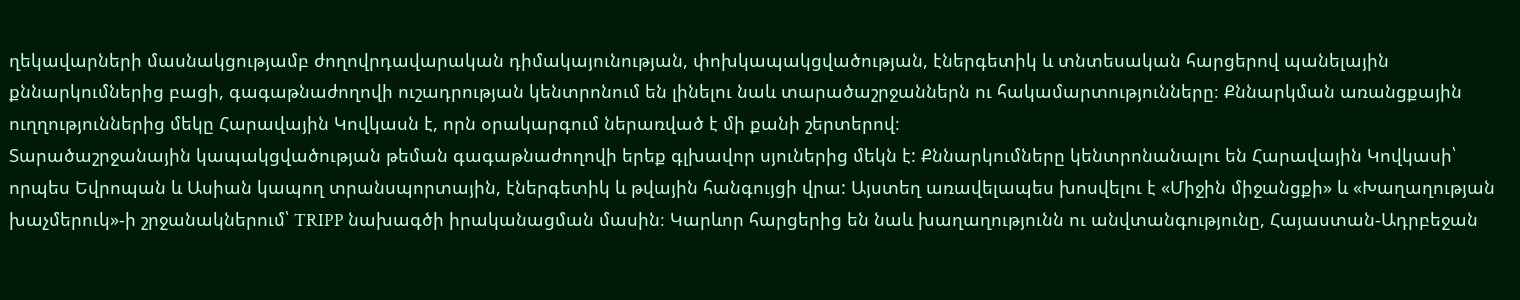ղեկավարների մասնակցությամբ ժողովրդավարական դիմակայունության, փոխկապակցվածության, էներգետիկ և տնտեսական հարցերով պանելային քննարկումներից բացի, գագաթնաժողովի ուշադրության կենտրոնում են լինելու նաև տարածաշրջաններն ու հակամարտությունները։ Քննարկման առանցքային ուղղություններից մեկը Հարավային Կովկասն է, որն օրակարգում ներառված է մի քանի շերտերով։
Տարածաշրջանային կապակցվածության թեման գագաթնաժողովի երեք գլխավոր սյուներից մեկն է: Քննարկումները կենտրոնանալու են Հարավային Կովկասի՝ որպես Եվրոպան և Ասիան կապող տրանսպորտային, էներգետիկ և թվային հանգույցի վրա: Այստեղ առավելապես խոսվելու է «Միջին միջանցքի» և «Խաղաղության խաչմերուկ»-ի շրջանակներում՝ TRIPP նախագծի իրականացման մասին։ Կարևոր հարցերից են նաև խաղաղությունն ու անվտանգությունը, Հայաստան-Ադրբեջան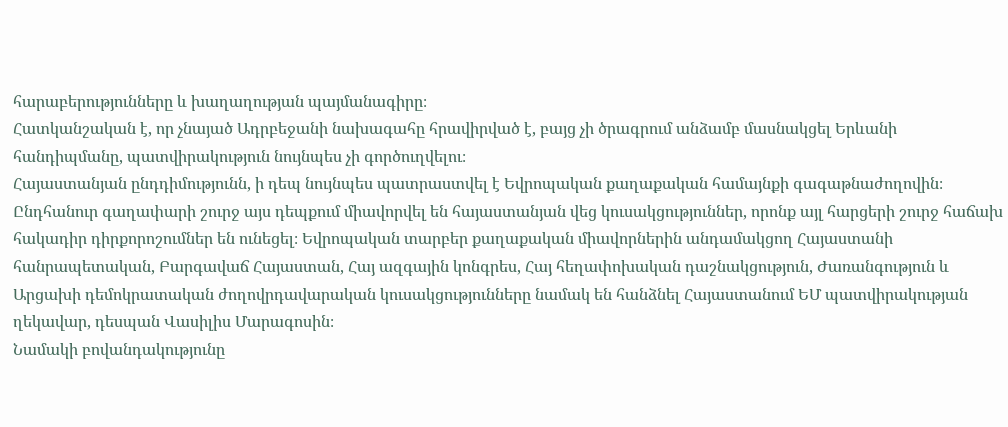հարաբերությունները և խաղաղության պայմանագիրը։
Հատկանշական է, որ չնայած Ադրբեջանի նախագահը հրավիրված է, բայց չի ծրագրում անձամբ մասնակցել Երևանի հանդիպմանը, պատվիրակություն նույնպես չի գործուղվելու։
Հայաստանյան ընդդիմությունն, ի դեպ նույնպես պատրաստվել է Եվրոպական քաղաքական համայնքի գագաթնաժողովին։ Ընդհանուր գաղափարի շուրջ այս դեպքում միավորվել են հայաստանյան վեց կուսակցություններ, որոնք այլ հարցերի շուրջ հաճախ հակադիր դիրքորոշումներ են ունեցել։ Եվրոպական տարբեր քաղաքական միավորներին անդամակցող Հայաստանի հանրապետական, Բարգավաճ Հայաստան, Հայ ազգային կոնգրես, Հայ հեղափոխական դաշնակցություն, Ժառանգություն և Արցախի դեմոկրատական ժողովրդավարական կուսակցությունները նամակ են հանձնել Հայաստանում ԵՄ պատվիրակության ղեկավար, դեսպան Վասիլիս Մարագոսին։
Նամակի բովանդակությունը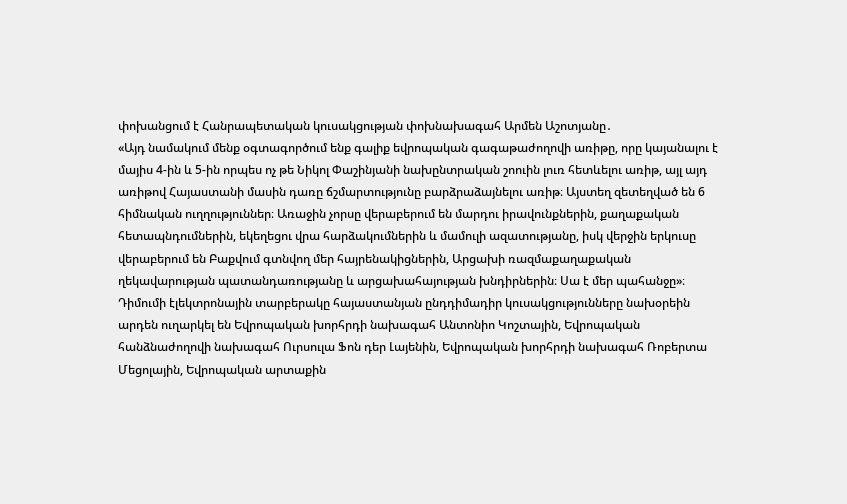փոխանցում է Հանրապետական կուսակցության փոխնախագահ Արմեն Աշոտյանը․
«Այդ նամակում մենք օգտագործում ենք գալիք եվրոպական գագաթաժողովի առիթը, որը կայանալու է մայիս 4-ին և 5-ին որպես ոչ թե Նիկոլ Փաշինյանի նախընտրական շոուին լուռ հետևելու առիթ, այլ այդ առիթով Հայաստանի մասին դառը ճշմարտությունը բարձրաձայնելու առիթ։ Այստեղ զետեղված են 6 հիմնական ուղղություններ։ Առաջին չորսը վերաբերում են մարդու իրավունքներին, քաղաքական հետապնդումներին, եկեղեցու վրա հարձակումներին և մամուլի ազատությանը, իսկ վերջին երկուսը վերաբերում են Բաքվում գտնվող մեր հայրենակիցներին, Արցախի ռազմաքաղաքական ղեկավարության պատանդառությանը և արցախահայության խնդիրներին։ Սա է մեր պահանջը»։
Դիմումի էլեկտրոնային տարբերակը հայաստանյան ընդդիմադիր կուսակցությունները նախօրեին արդեն ուղարկել են Եվրոպական խորհրդի նախագահ Անտոնիո Կոշտային, Եվրոպական հանձնաժողովի նախագահ Ուրսուլա Ֆոն դեր Լայենին, Եվրոպական խորհրդի նախագահ Ռոբերտա Մեցոլային, Եվրոպական արտաքին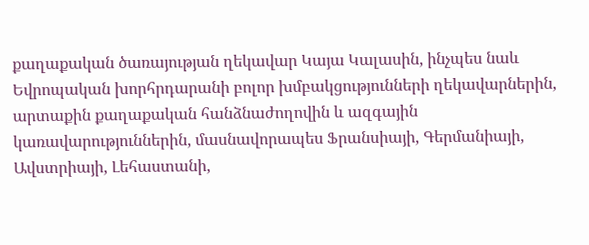քաղաքական ծառայության ղեկավար Կայա Կալասին, ինչպես նաև Եվրոպական խորհրդարանի բոլոր խմբակցությունների ղեկավարներին, արտաքին քաղաքական հանձնաժողովին և ազգային կառավարություններին, մասնավորապես Ֆրանսիայի, Գերմանիայի, Ավստրիայի, Լեհաստանի,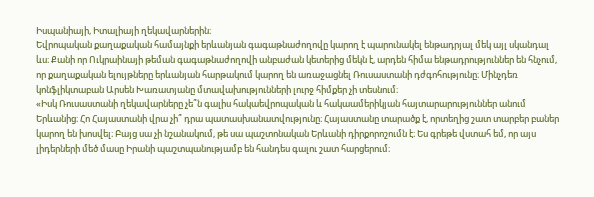Իսպանիայի, Իտալիայի ղեկավարներին։
Եվրոպական քաղաքական համայնքի երևանյան գագաթնաժողովը կարող է պարունակել ենթադրյալ մեկ այլ սկանդալ ևս։ Քանի որ Ուկրաինայի թեման գագաթնաժողովի անբաժան կետերից մեկն է, արդեն հիմա ենթադրություններ են հնչում, որ քաղաքական ելույթները երևանյան հարթակում կարող են առաջացնել Ռուսաստանի դժգոհությունը։ Մինչդեռ կոնֆլիկտաբան Արսեն Խառատյանը մտավախությունների լուրջ հիմքեր չի տեսնում։
«Իսկ Ռուսաստանի ղեկավարները չե՞ն գալիս հակաեվրոպական և հակաամերիկյան հայտարարություններ անում Երևանից։ Հո Հայաստանի վրա չի՞ դրա պատասխանատվությունը։ Հայաստանը տարածք է, որտեղից շատ տարբեր բաներ կարող են խոսվել։ Բայց սա չի նշանակում, թե սա պաշտոնական Երևանի դիրքորոշումն է։ Ես գրեթե վստահ եմ, որ այս լիդերների մեծ մասը Իրանի պաշտպանությամբ են հանդես գալու շատ հարցերում։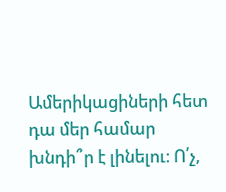Ամերիկացիների հետ դա մեր համար խնդի՞ր է լինելու։ Ո՛չ,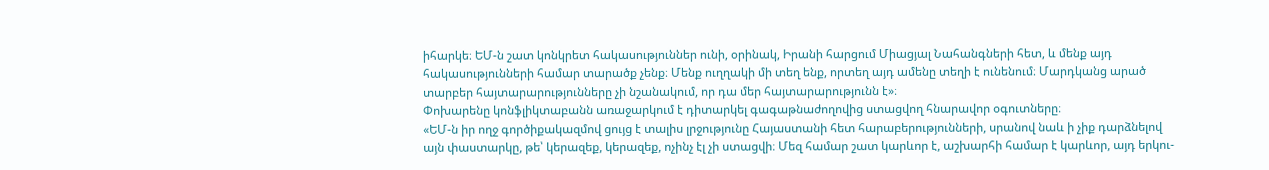իհարկե։ ԵՄ-ն շատ կոնկրետ հակասություններ ունի, օրինակ, Իրանի հարցում Միացյալ Նահանգների հետ, և մենք այդ հակասությունների համար տարածք չենք։ Մենք ուղղակի մի տեղ ենք, որտեղ այդ ամենը տեղի է ունենում։ Մարդկանց արած տարբեր հայտարարությունները չի նշանակում, որ դա մեր հայտարարությունն է»։
Փոխարենը կոնֆլիկտաբանն առաջարկում է դիտարկել գագաթնաժողովից ստացվող հնարավոր օգուտները։
«ԵՄ-ն իր ողջ գործիքակազմով ցույց է տալիս լրջությունը Հայաստանի հետ հարաբերությունների, սրանով նաև ի չիք դարձնելով այն փաստարկը, թե՝ կերազեք, կերազեք, ոչինչ էլ չի ստացվի։ Մեզ համար շատ կարևոր է, աշխարհի համար է կարևոր, այդ երկու-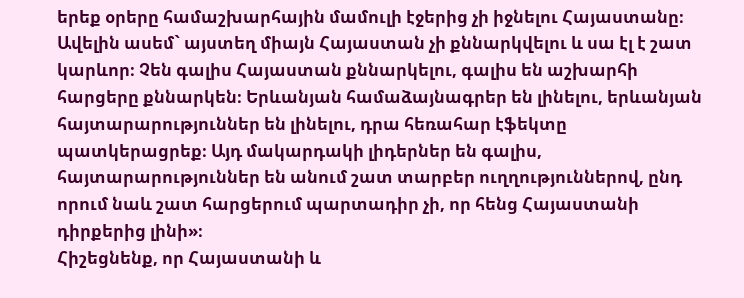երեք օրերը համաշխարհային մամուլի էջերից չի իջնելու Հայաստանը։ Ավելին ասեմ` այստեղ միայն Հայաստան չի քննարկվելու և սա էլ է շատ կարևոր։ Չեն գալիս Հայաստան քննարկելու, գալիս են աշխարհի հարցերը քննարկեն։ Երևանյան համաձայնագրեր են լինելու, երևանյան հայտարարություններ են լինելու, դրա հեռահար էֆեկտը պատկերացրեք։ Այդ մակարդակի լիդերներ են գալիս, հայտարարություններ են անում շատ տարբեր ուղղություններով, ընդ որում նաև շատ հարցերում պարտադիր չի, որ հենց Հայաստանի դիրքերից լինի»։
Հիշեցնենք, որ Հայաստանի և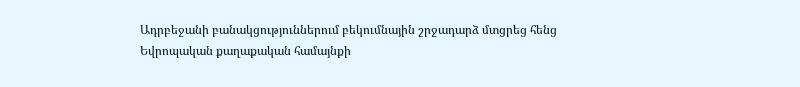Ադրբեջանի բանակցություններում բեկումնային շրջադարձ մտցրեց հենց Եվրոպական քաղաքական համայնքի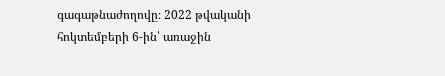գագաթնաժողովը։ 2022 թվականի հոկտեմբերի 6-ին՝ առաջին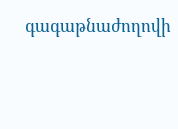գագաթնաժողովի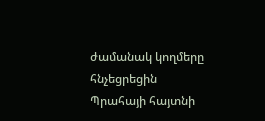ժամանակ կողմերը հնչեցրեցին Պրահայի հայտնի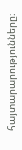հայտարարությունները։